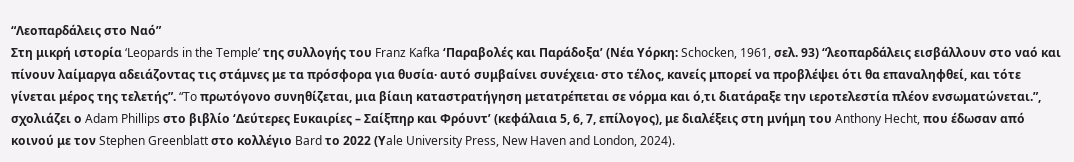“Λεοπαρδάλεις στο Ναό”
Στη μικρή ιστορία ‘Leopards in the Temple’ της συλλογής του Franz Kafka ‘Παραβολές και Παράδοξα’ (Νέα Υόρκη: Schocken, 1961, σελ. 93) “λεοπαρδάλεις εισβάλλουν στο ναό και πίνουν λαίμαργα αδειάζοντας τις στάμνες με τα πρόσφορα για θυσία· αυτό συμβαίνει συνέχεια· στο τέλος, κανείς μπορεί να προβλέψει ότι θα επαναληφθεί, και τότε γίνεται μέρος της τελετής”. “To πρωτόγονο συνηθίζεται, μια βίαιη καταστρατήγηση μετατρέπεται σε νόρμα και ό,τι διατάραξε την ιεροτελεστία πλέον ενσωματώνεται.”, σχολιάζει ο Adam Phillips στο βιβλίο ‘Δεύτερες Ευκαιρίες – Σαίξπηρ και Φρόυντ’ (κεφάλαια 5, 6, 7, επίλογος), με διαλέξεις στη μνήμη του Anthony Hecht, που έδωσαν από κοινού με τον Stephen Greenblatt στο κολλέγιο Bard το 2022 (Υale University Press, New Haven and London, 2024).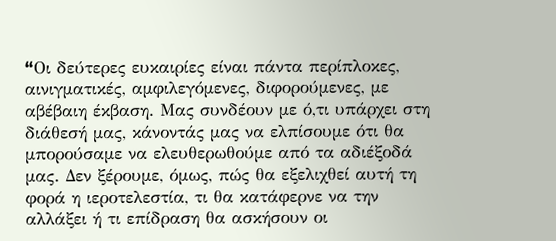“Oι δεύτερες ευκαιρίες είναι πάντα περίπλοκες, αινιγματικές, αμφιλεγόμενες, διφορούμενες, με αβέβαιη έκβαση. Mας συνδέουν με ό,τι υπάρχει στη διάθεσή μας, κάνοντάς μας να ελπίσουμε ότι θα μπορούσαμε να ελευθερωθούμε από τα αδιέξοδά μας. Δεν ξέρουμε, όμως, πώς θα εξελιχθεί αυτή τη φορά η ιεροτελεστία, τι θα κατάφερνε να την αλλάξει ή τι επίδραση θα ασκήσουν οι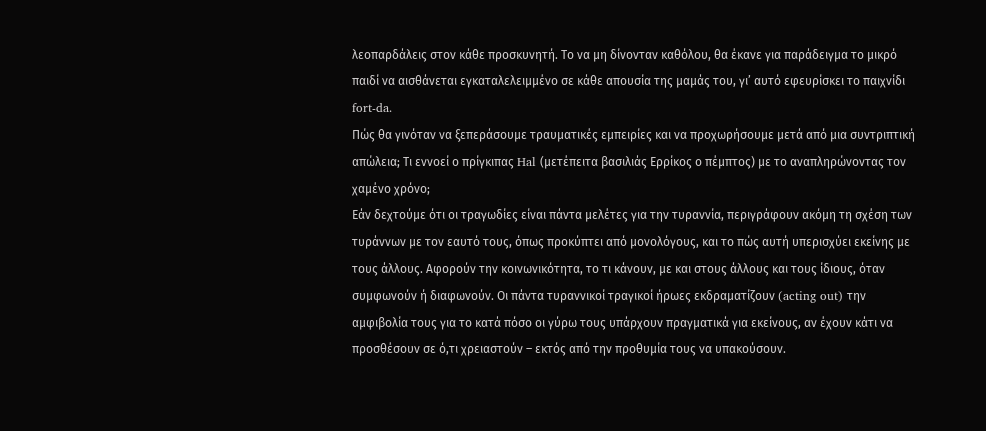λεοπαρδάλεις στον κάθε προσκυνητή. Το να μη δίνονταν καθόλου, θα έκανε για παράδειγμα το μικρό παιδί να αισθάνεται εγκαταλελειμμένο σε κάθε απουσία της μαμάς του, γι’ αυτό εφευρίσκει το παιχνίδι fort-da.
Πώς θα γινόταν να ξεπεράσουμε τραυματικές εμπειρίες και να προχωρήσουμε μετά από μια συντριπτική απώλεια; Tι εννοεί ο πρίγκιπας Hal (μετέπειτα βασιλιάς Ερρίκος ο πέμπτος) με το αναπληρώνοντας τον χαμένο χρόνο;
Εάν δεχτούμε ότι οι τραγωδίες είναι πάντα μελέτες για την τυραννία, περιγράφουν ακόμη τη σχέση των τυράννων με τον εαυτό τους, όπως προκύπτει από μονολόγους, και το πώς αυτή υπερισχύει εκείνης με τους άλλους. Aφορούν την κοινωνικότητα, το τι κάνουν, με και στους άλλους και τους ίδιους, όταν συμφωνούν ή διαφωνούν. Οι πάντα τυραννικοί τραγικοί ήρωες εκδραματίζουν (acting out) την αμφιβολία τους για το κατά πόσο οι γύρω τους υπάρχουν πραγματικά για εκείνους, αν έχουν κάτι να προσθέσουν σε ό,τι χρειαστούν – εκτός από την προθυμία τους να υπακούσουν.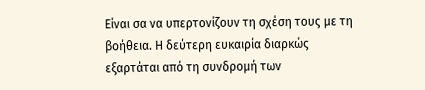Είναι σα να υπερτονίζουν τη σχέση τους με τη βοήθεια. Η δεύτερη ευκαιρία διαρκώς εξαρτάται από τη συνδρομή των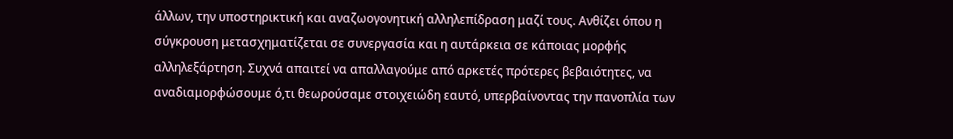άλλων, την υποστηρικτική και αναζωογονητική αλληλεπίδραση μαζί τους. Aνθίζει όπου η σύγκρουση μετασχηματίζεται σε συνεργασία και η αυτάρκεια σε κάποιας μορφής αλληλεξάρτηση. Συχνά απαιτεί να απαλλαγούμε από αρκετές πρότερες βεβαιότητες, να αναδιαμορφώσουμε ό,τι θεωρούσαμε στοιχειώδη εαυτό, υπερβαίνοντας την πανοπλία των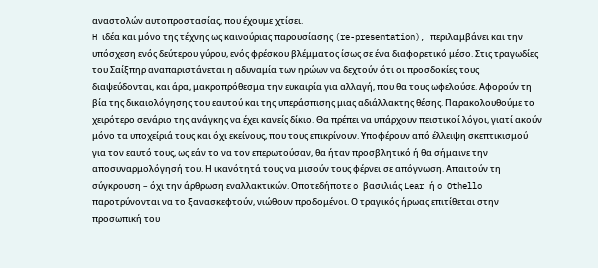αναστολών αυτοπροστασίας, που έχουμε χτίσει.
H ιδέα και μόνο της τέχνης ως καινούριας παρουσίασης (re-presentation), περιλαμβάνει και την υπόσχεση ενός δεύτερου γύρου, ενός φρέσκου βλέμματος ίσως σε ένα διαφορετικό μέσο. Στις τραγωδίες του Σαίξπηρ αναπαριστάνεται η αδυναμία των ηρώων να δεχτούν ότι οι προσδοκίες τους διαψεύδονται, και άρα, μακροπρόθεσμα την ευκαιρία για αλλαγή, που θα τους ωφελούσε. Αφορούν τη βία της δικαιολόγησης του εαυτού και της υπεράσπισης μιας αδιάλλακτης θέσης. Παρακολουθούμε το χειρότερο σενάριο της ανάγκης να έχει κανείς δίκιο. Θα πρέπει να υπάρχουν πειστικοί λόγοι, γιατί ακούν μόνο τα υποχείριά τους και όχι εκείνους, που τους επικρίνουν. Υποφέρουν από έλλειψη σκεπτικισμού για τον εαυτό τους, ως εάν το να τον επερωτούσαν, θα ήταν προσβλητικό ή θα σήμαινε την αποσυναρμολόγησή του. Η ικανότητά τους να μισούν τους φέρνει σε απόγνωση. Απαιτούν τη σύγκρουση – όχι την άρθρωση εναλλακτικών. Οποτεδήποτε o βασιλιάς Lear ή o Othello παροτρύνονται να το ξανασκεφτούν, νιώθουν προδομένοι. Ο τραγικός ήρωας επιτίθεται στην προσωπική του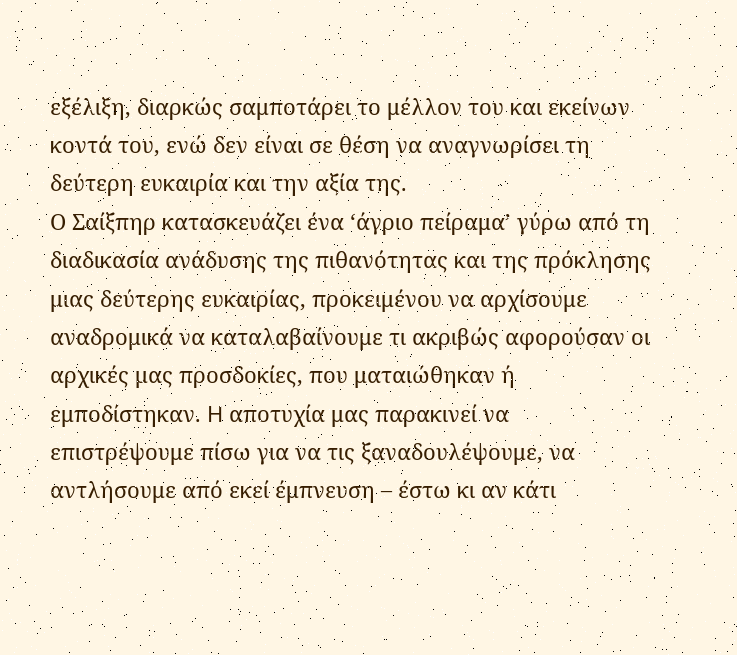εξέλιξη, διαρκώς σαμποτάρει το μέλλον του και εκείνων κοντά του, ενώ δεν είναι σε θέση να αναγνωρίσει τη δεύτερη ευκαιρία και την αξία της.
Ο Σαίξπηρ κατασκευάζει ένα ‘άγριο πείραμα’ γύρω από τη διαδικασία ανάδυσης της πιθανότητας και της πρόκλησης μιας δεύτερης ευκαιρίας, προκειμένου να αρχίσουμε αναδρομικά να καταλαβαίνουμε τι ακριβώς αφορούσαν οι αρχικές μας προσδοκίες, που ματαιώθηκαν ή εμποδίστηκαν. H αποτυχία μας παρακινεί να επιστρέψουμε πίσω για να τις ξαναδουλέψουμε, να αντλήσουμε από εκεί έμπνευση – έστω κι αν κάτι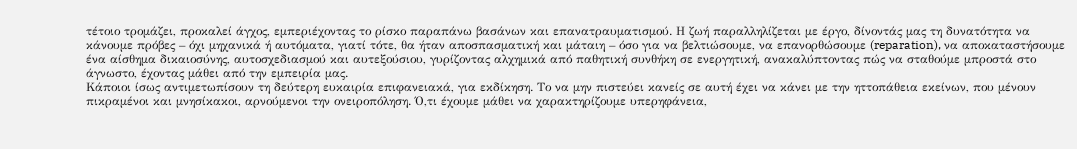τέτοιο τρομάζει, προκαλεί άγχος, εμπεριέχοντας το ρίσκο παραπάνω βασάνων και επανατραυματισμού. Η ζωή παραλληλίζεται με έργο, δίνοντάς μας τη δυνατότητα να κάνουμε πρόβες – όχι μηχανικά ή αυτόματα, γιατί τότε, θα ήταν αποσπασματική και μάταιη – όσο για να βελτιώσουμε, να επανορθώσουμε (reparation), να αποκαταστήσουμε ένα αίσθημα δικαιοσύνης, αυτοσχεδιασμού και αυτεξούσιου, γυρίζοντας αλχημικά από παθητική συνθήκη σε ενεργητική, ανακαλύπτοντας πώς να σταθούμε μπροστά στο άγνωστο, έχοντας μάθει από την εμπειρία μας.
Κάποιοι ίσως αντιμετωπίσουν τη δεύτερη ευκαιρία επιφανειακά, για εκδίκηση. Το να μην πιστεύει κανείς σε αυτή έχει να κάνει με την ηττοπάθεια εκείνων, που μένουν πικραμένοι και μνησίκακοι, αρνούμενοι την ονειροπόληση. Ό,τι έχουμε μάθει να χαρακτηρίζουμε υπερηφάνεια,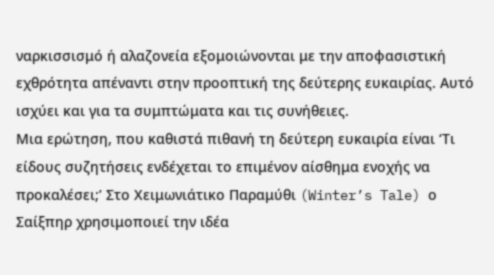ναρκισσισμό ή αλαζονεία εξομοιώνονται με την αποφασιστική εχθρότητα απέναντι στην προοπτική της δεύτερης ευκαιρίας. Αυτό ισχύει και για τα συμπτώματα και τις συνήθειες.
Μια ερώτηση, που καθιστά πιθανή τη δεύτερη ευκαιρία είναι ‘Τι είδους συζητήσεις ενδέχεται το επιμένον αίσθημα ενοχής να προκαλέσει;’ Στο Χειμωνιάτικο Παραμύθι (Winter’s Tale) ο Σαίξπηρ χρησιμοποιεί την ιδέα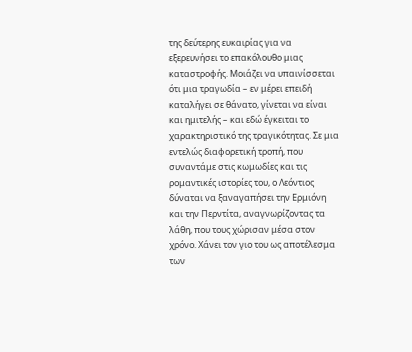της δεύτερης ευκαιρίας για να εξερευνήσει το επακόλουθο μιας καταστροφής. Μοιάζει να υπαινίσσεται ότι μια τραγωδία – εν μέρει επειδή καταλήγει σε θάνατο, γίνεται να είναι και ημιτελής – και εδώ έγκειται το χαρακτηριστικό της τραγικότητας. Σε μια εντελώς διαφορετική τροπή, που συναντάμε στις κωμωδίες και τις ρομαντικές ιστορίες του, ο Λεόντιος δύναται να ξαναγαπήσει την Ερμιόνη και την Περντίτα, αναγνωρίζοντας τα λάθη, που τους χώρισαν μέσα στον χρόνο. Xάνει τον γιο του ως αποτέλεσμα των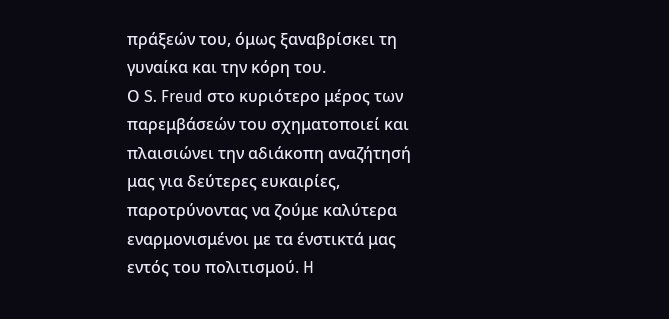πράξεών του, όμως ξαναβρίσκει τη γυναίκα και την κόρη του.
Ο S. Freud στo κυριότερο μέρος των παρεμβάσεών του σχηματοποιεί και πλαισιώνει την αδιάκοπη αναζήτησή μας για δεύτερες ευκαιρίες, παροτρύνοντας να ζούμε καλύτερα εναρμονισμένοι με τα ένστικτά μας εντός του πολιτισμού. H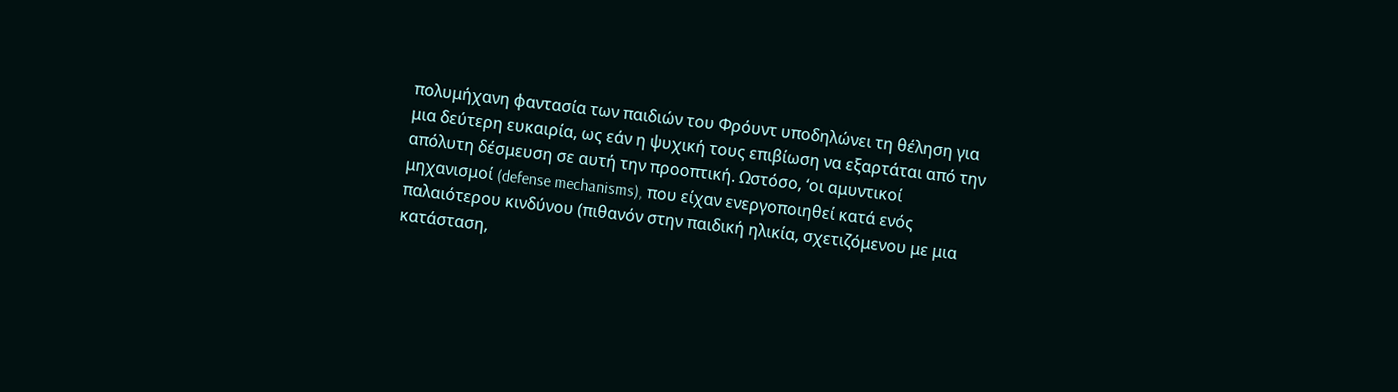πολυμήχανη φαντασία των παιδιών του Φρόυντ υποδηλώνει τη θέληση για μια δεύτερη ευκαιρία, ως εάν η ψυχική τους επιβίωση να εξαρτάται από την απόλυτη δέσμευση σε αυτή την προοπτική. Ωστόσο, ‘οι αμυντικοί μηχανισμοί (defense mechanisms), που είχαν ενεργοποιηθεί κατά ενός παλαιότερου κινδύνου (πιθανόν στην παιδική ηλικία, σχετιζόμενου με μια κατάσταση,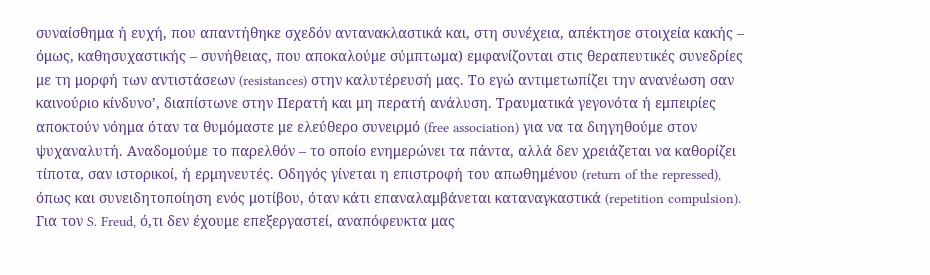συναίσθημα ή ευχή, που απαντήθηκε σχεδόν αντανακλαστικά και, στη συνέχεια, απέκτησε στοιχεία κακής – όμως, καθησυχαστικής – συνήθειας, που αποκαλούμε σύμπτωμα) εμφανίζονται στις θεραπευτικές συνεδρίες με τη μορφή των αντιστάσεων (resistances) στην καλυτέρευσή μας. Το εγώ αντιμετωπίζει την ανανέωση σαν καινούριο κίνδυνο’, διαπίστωνε στην Περατή και μη περατή ανάλυση. Τραυματικά γεγονότα ή εμπειρίες αποκτούν νόημα όταν τα θυμόμαστε με ελεύθερο συνειρμό (free association) για να τα διηγηθούμε στον ψυχαναλυτή. Αναδομούμε το παρελθόν – το οποίο ενημερώνει τα πάντα, αλλά δεν χρειάζεται να καθορίζει τίποτα, σαν ιστορικοί, ή ερμηνευτές. Οδηγός γίνεται η επιστροφή του απωθημένου (return of the repressed), όπως και συνειδητοποίηση ενός μοτίβου, όταν κάτι επαναλαμβάνεται καταναγκαστικά (repetition compulsion). Για τον S. Freud, ό,τι δεν έχουμε επεξεργαστεί, αναπόφευκτα μας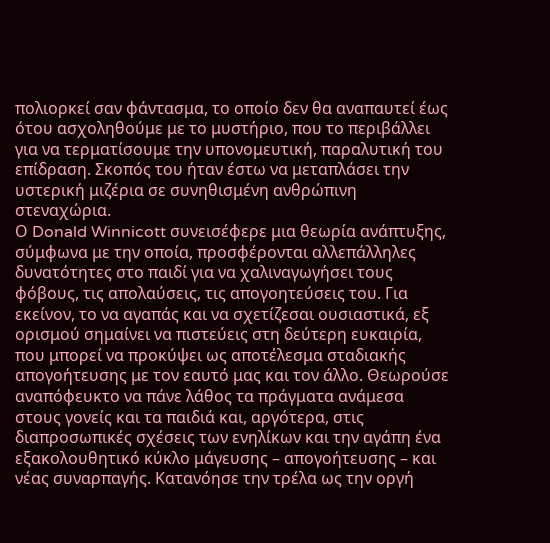πολιορκεί σαν φάντασμα, το οποίο δεν θα αναπαυτεί έως ότου ασχοληθούμε με το μυστήριο, που το περιβάλλει για να τερματίσουμε την υπονομευτική, παραλυτική του επίδραση. Σκοπός του ήταν έστω να μεταπλάσει την υστερική μιζέρια σε συνηθισμένη ανθρώπινη στεναχώρια.
Ο Donald Winnicott συνεισέφερε μια θεωρία ανάπτυξης, σύμφωνα με την οποία, προσφέρονται αλλεπάλληλες δυνατότητες στο παιδί για να χαλιναγωγήσει τους φόβους, τις απολαύσεις, τις απογοητεύσεις του. Για εκείνον, το να αγαπάς και να σχετίζεσαι ουσιαστικά, εξ ορισμού σημαίνει να πιστεύεις στη δεύτερη ευκαιρία, που μπορεί να προκύψει ως αποτέλεσμα σταδιακής απογοήτευσης με τον εαυτό μας και τον άλλο. Θεωρούσε αναπόφευκτο να πάνε λάθος τα πράγματα ανάμεσα στους γονείς και τα παιδιά και, αργότερα, στις διαπροσωπικές σχέσεις των ενηλίκων και την αγάπη ένα εξακολουθητικό κύκλο μάγευσης – απογοήτευσης – και νέας συναρπαγής. Κατανόησε την τρέλα ως την οργή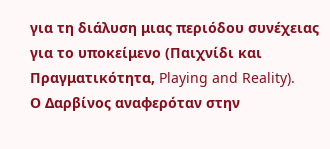για τη διάλυση μιας περιόδου συνέχειας για το υποκείμενο (Παιχνίδι και Πραγματικότητα, Playing and Reality).
Ο Δαρβίνος αναφερόταν στην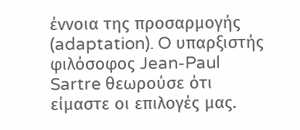έννοια της προσαρμογής (adaptation). O υπαρξιστής φιλόσοφος Jean-Paul Sartre θεωρούσε ότι είμαστε οι επιλογές μας.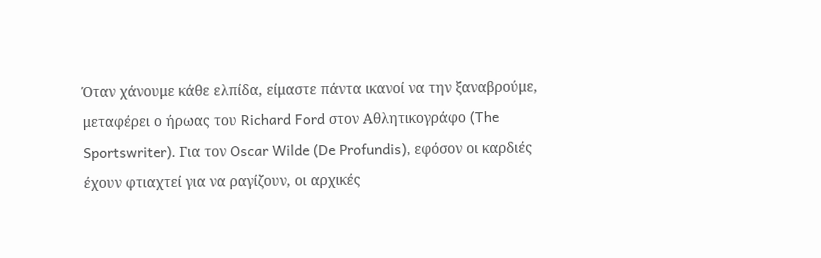Όταν χάνουμε κάθε ελπίδα, είμαστε πάντα ικανοί να την ξαναβρούμε, μεταφέρει ο ήρωας του Richard Ford στον Αθλητικογράφο (The Sportswriter). Για τον Oscar Wilde (De Profundis), εφόσον οι καρδιές έχουν φτιαχτεί για να ραγίζουν, οι αρχικές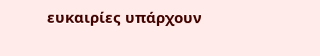ευκαιρίες υπάρχουν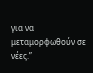για να μεταμορφωθούν σε νέες.”